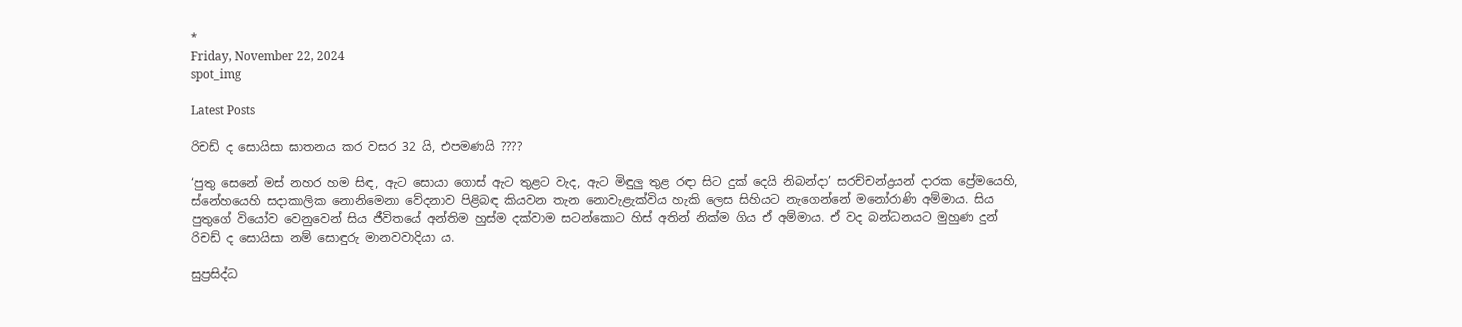*
Friday, November 22, 2024
spot_img

Latest Posts

රිචඩ් ද සොයිසා ඝාතනය කර වසර 32 යි, එපමණයි ????

‘පුතු සෙනේ මස් නහර හම සිඳ, ඇට සොයා ගොස් ඇට තුළට වැද, ඇට මිඳුලු තුළ රඳා සිට දුක් දෙයි නිබන්දා’ සරච්චන්ද්‍රයන් දාරක ප්‍රේමයෙහි, ස්නේහයෙහි සදාකාලික නොනිමෙනා වේදනාව පිළිබඳ කියවන තැන නොවැළැක්විය හැකි ලෙස සිහියට නැගෙන්නේ මනෝරාණි අම්මාය. සිය පුතුගේ වියෝව වෙනුවෙන් සිය ජීවිතයේ අන්තිම හුස්ම දක්වාම සටන්කොට හිස් අතින් නික්ම ගිය ඒ අම්මාය. ඒ වද බන්ධනයට මුහුණ දුන් රිචඩ් ද සොයිසා නම් සොඳුරු මානවවාදියා ය.

සුප්‍රසිද්ධ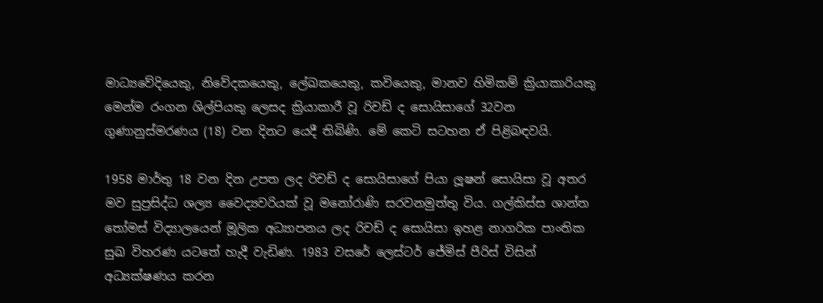මාධ්‍යවේදියෙකු, නිවේදකයෙකු, ලේඛකයෙකු, කවියෙකු, මානව හිමිකම් ක්‍රියාකාරියකු මෙන්ම රංගන ශිල්පියකු ලෙසද ක්‍රියාකාරී වූ රිචඩ් ද සොයිසාගේ 32වන ගුණානුස්මරණය (18) වන දිනට යෙදී තිබිණි. මේ කෙටි සටහන ඒ පිළිබඳවයි.

1958 මාර්තු 18 වන දින උපත ලද රිචඩ් ද සොයිසාගේ පියා ලූෂන් සොයිසා වූ අතර මව සුප්‍රසිද්ධ ශල්‍ය වෛද්‍යවරියක් වූ මනෝරාණි සරවනමුත්තු විය. ගල්කිස්ස ශාන්ත තෝමස් විද්‍යාලයෙන් මූලික අධ්‍යාපනය ලද රිචඩ් ද සොයිසා ඉහළ නාගරික පාංතික සුඛ විහරණ යටතේ හැදී වැඩිණ. 1983 වසරේ ලෙස්ටර් ජේමිස් පීරිස් විසින් අධ්‍යක්ෂණය කරන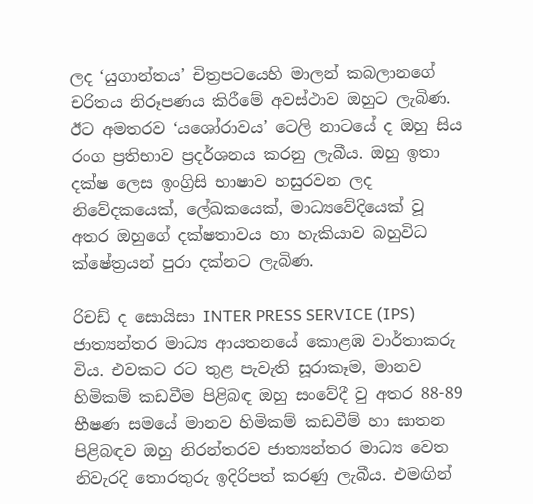ලද ‘යුගාන්තය’ චිත්‍රපටයෙහි මාලන් කබලානගේ චරිතය නිරූපණය කිරීමේ අවස්ථාව ඔහුට ලැබිණ. ඊට අමතරව ‘යශෝරාවය’ ටෙලි නාටයේ ද ඔහු සිය රංග ප්‍රතිභාව ප්‍රදර්ශනය කරනු ලැබීය. ඔහු ඉතා දක්ෂ ලෙස ඉංග්‍රිසි භාෂාව හසුරවන ලද නිවේදකයෙක්, ලේඛකයෙක්, මාධ්‍යවේදියෙක් වූ අතර ඔහුගේ දක්ෂතාවය හා හැකියාව බහුවිධ ක්ෂේත්‍රයන් පුරා දක්නට ලැබිණ.

රිචඩ් ද සොයිසා INTER PRESS SERVICE (IPS) ජාත්‍යන්තර මාධ්‍ය ආයතනයේ කොළඹ වාර්තාකරු විය. එවකට රට තුළ පැවැති සූරාකෑම, මානව හිමිකම් කඩවීම පිළිබඳ ඔහු සංවේදී වු අතර 88-89 භීෂණ සමයේ මානව හිමිකම් කඩවීම් හා ඝාතන පිළිබඳව ඔහු නිරන්තරව ජාත්‍යන්තර මාධ්‍ය වෙත නිවැරදි තොරතුරු ඉදිරිපත් කරණු ලැබීය. එමඟින්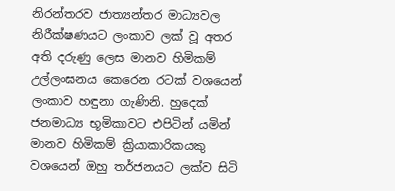නිරන්තරව ජාත්‍යන්තර මාධ්‍යවල නිරීක්ෂණයට ලංකාව ලක් වූ අතර අති දරුණු ලෙස මානව හිමිකම් උල්ලංඝනය කෙරෙන රටක් වශයෙන් ලංකාව හඳුනා ගැණිනි. හුදෙක් ජනමාධ්‍ය භූමිකාවට එපිටින් යමින් මානව හිමිකම් ක්‍රියාකාරිකයකු වශයෙන් ඔහු තර්ජනයට ලක්ව සිටි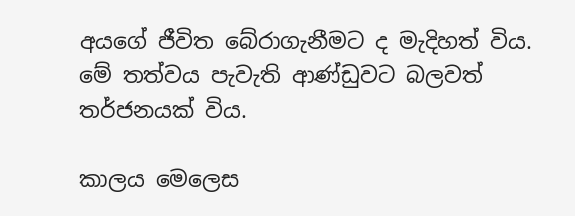අයගේ ජීවිත බේරාගැනීමට ද මැදිහත් විය. මේ තත්වය පැවැති ආණ්ඩුවට බලවත් තර්ජනයක් විය.

කාලය මෙලෙස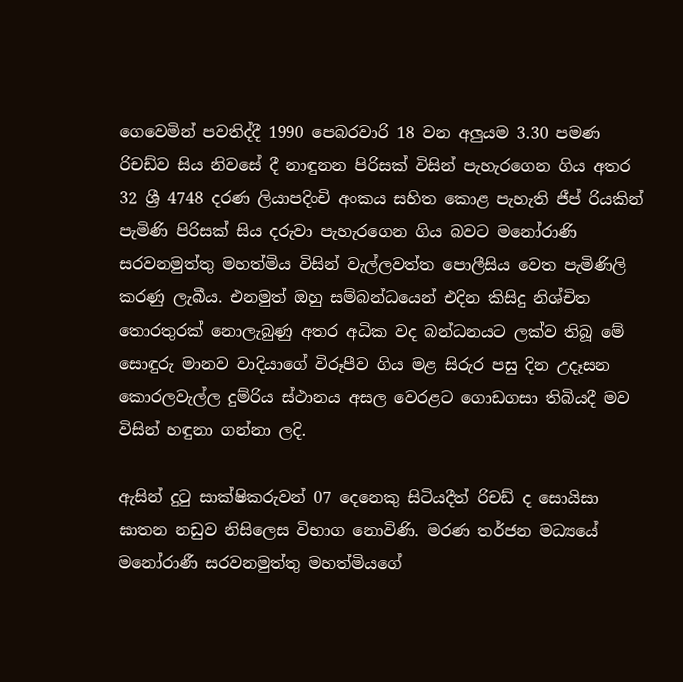ගෙවෙමින් පවතිද්දී 1990 පෙබරවාරි 18 වන අලුයම 3.30 පමණ රිචඩ්ව සිය නිවසේ දී නාඳුනන පිරිසක් විසින් පැහැරගෙන ගිය අතර 32 ශ්‍රී 4748 දරණ ලියාපදිංචි අංකය සහිත කොළ පැහැති ජීප් රියකින් පැමිණි පිරිසක් සිය දරුවා පැහැරගෙන ගිය බවට මනෝරාණි සරවනමුත්තු මහත්මිය විසින් වැල්ලවත්ත පොලීසිය වෙත පැමිණිලි කරණු ලැබීය. එනමුත් ඔහු සම්බන්ධයෙන් එදින කිසිදු නිශ්චිත තොරතුරක් නොලැබුණු අතර අධික වද බන්ධනයට ලක්ව තිබූ මේ සොඳුරු මානව වාදියාගේ විරූපීව ගිය මළ සිරුර පසු දින උදෑසන කොරලවැල්ල දුම්රිය ස්ථානය අසල වෙරළට ගොඩගසා තිබියදී මව විසින් හඳුනා ගන්නා ලදි.

ඇසින් දුටු සාක්ෂිකරුවන් 07 දෙනෙකු සිටියදීත් රිචඩ් ද සොයිසා ඝාතන නඩුව නිසිලෙස විභාග නොවිණි. මරණ තර්ජන මධ්‍යයේ මනෝරාණී සරවනමුත්තු මහත්මියගේ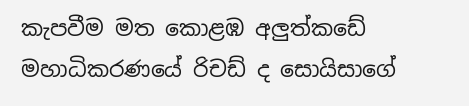කැපවීම මත කොළඹ අලුත්කඩේ මහාධිකරණයේ රිචඩ් ද‌ සොයිසාගේ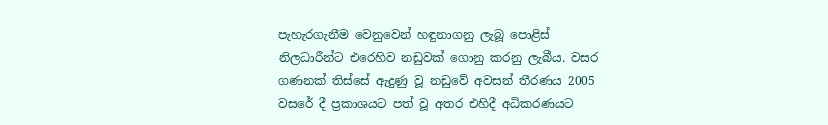පැහැරගැනීම වෙනුවෙන් හඳුනාගනු ලැබූ පොළිස් නිලධාරීන්ට එරෙහිව නඩුවක් ගොනු කරනු ලැබීය. වසර ගණනක් තිස්සේ ඇදුණු වූ නඩු‌වේ අවසන් තීරණය 2005 වසරේ දී ප්‍රකාශයට පත් වූ අතර එහිදී අධිකරණයට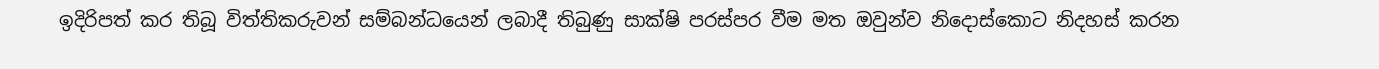ඉදිරිපත් කර තිබූ විත්තිකරුවන් සම්බන්ධයෙන් ලබාදී තිබුණු සාක්ෂි පරස්පර වීම මත ඔවුන්ව නිදොස්කොට නිදහස් කරන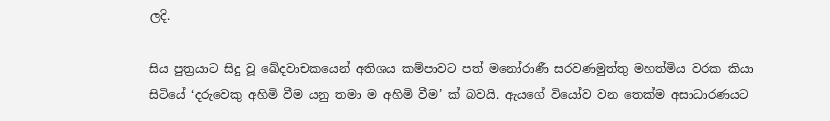ලදි.

සිය පුත්‍රයාට සිදු වූ ඛේදවාචකයෙන් අතිශය කම්පාවට පත් මනෝරාණී සරවණමුත්තු මහත්මිය වරක කියා සිටියේ ‘දරුවෙකු අහිමි වීම යනු තමා ම අහිමි වීම’ ක් බවයි. ඇයගේ වියෝව වන තෙක්ම අසාධාරණයට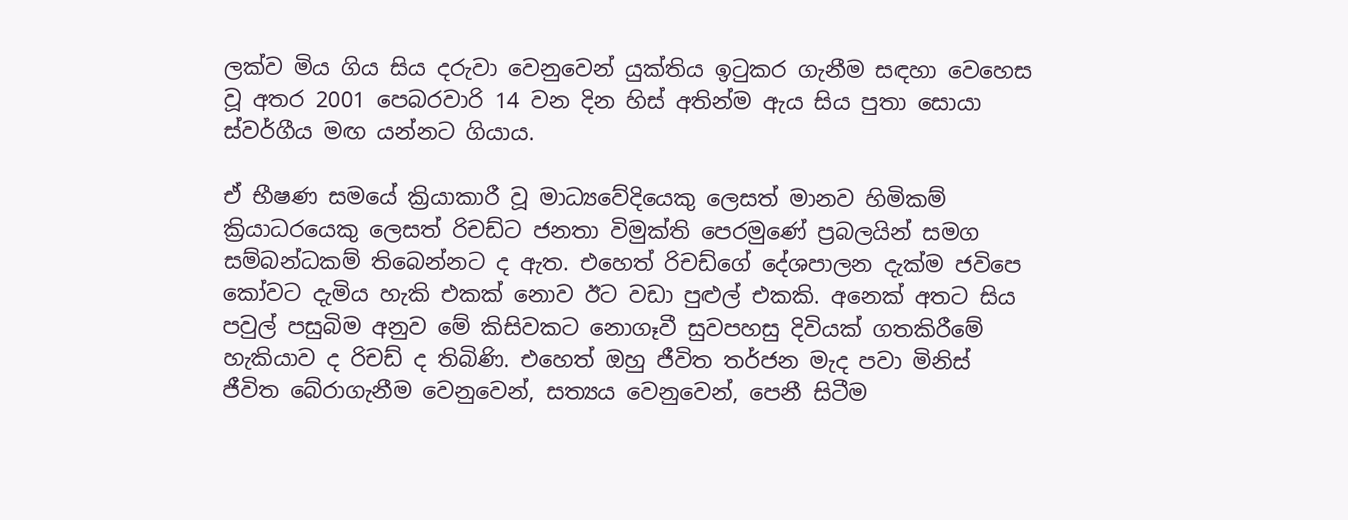ලක්ව මිය ගිය සිය දරුවා වෙනුවෙන් යුක්තිය ඉටුකර ගැනීම සඳහා වෙහෙස වූ අතර 2001 පෙබරවාරි 14 වන දින හිස් අතින්ම ඇය සිය පුතා සොයා ස්වර්ගීය මඟ යන්නට ගියාය.

ඒ භීෂණ සමයේ ක්‍රියාකාරී වූ මාධ්‍යවේදියෙකු ලෙසත් මානව හිමිකම් ක්‍රියාධරයෙකු ලෙසත් රිචඩ්ට ජනතා විමුක්ති පෙරමුණේ ප්‍රබලයින් සමග සම්බන්ධකම් තිබෙන්නට ද ඇත. එහෙත් රිචඩ්ගේ දේශපාලන දැක්ම ජවිපෙ කෝවට දැමිය හැකි එකක් නොව ඊට වඩා පුළුල් එකකි. අනෙක් අතට සිය පවුල් පසුබිම අනුව මේ කිසිවකට නොගෑවී සුවපහසු දිවියක් ගතකිරීමේ හැකියාව ද රිචඩ් ද තිබිණි. එහෙත් ඔහු ජීවිත තර්ජන මැද පවා මිනිස් ජීවිත බේරාගැනීම වෙනුවෙන්, සත්‍යය වෙනුවෙන්, පෙනී සිටීම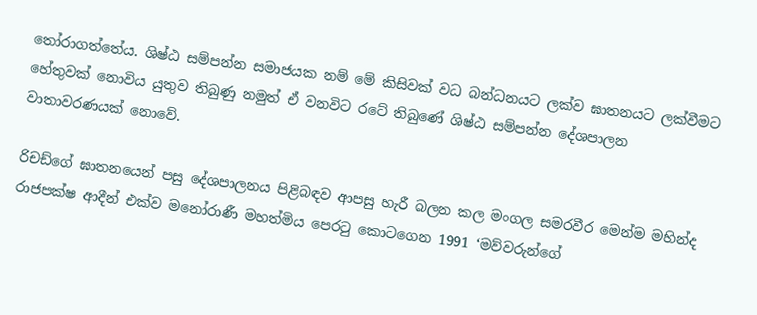තෝරාගත්තේය. ශිෂ්ඨ සම්පන්න සමාජයක නම් මේ කිසිවක් වධ බන්ධනයට ලක්ව ඝාතනයට ලක්වීමට හේතුවක් නොවිය යුතුව තිබුණු නමුත් ඒ වනවිට රටේ තිබුණේ ශිෂ්ඨ සම්පන්න දේශපාලන වාතාවරණයක් නොවේ.

රිචඩ්ගේ ඝාතනයෙන් පසු දේශපාලනය පිළිබඳව ආපසු හැරී බලන කල මංගල සමරවීර මෙන්ම මහින්ද රාජපක්ෂ ආදීන් එක්ව මනෝරාණී මහත්මිය පෙරටු කොටගෙන 1991 ‘මව්වරුන්ගේ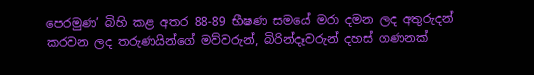පෙරමුණ’ බිහි කළ අතර 88-89 භීෂණ සමයේ මරා දමන ලද අතුරුදන් කරවන ලද තරුණයින්ගේ මව්වරුන්, බිරින්දෑවරුන් දහස් ගණනක්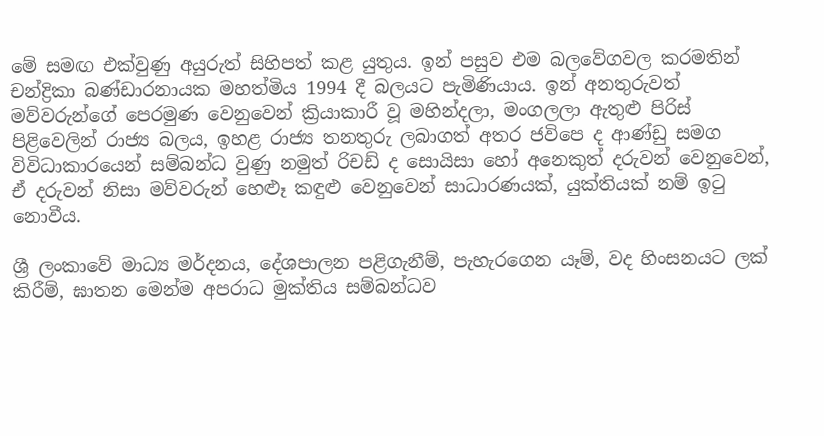මේ සමඟ එක්වුණු අයුරුත් සිහිපත් කළ යුතුය. ඉන් පසුව එම බලවේගවල කරමතින් චන්ද්‍රිකා බණ්ඩාරනායක මහත්මිය 1994 දී බලයට පැමිණියාය. ඉන් අනතුරුවත් මව්වරුන්ගේ පෙරමුණ වෙනුවෙන් ක්‍රියාකාරී වූ මහින්දලා, මංගලලා ඇතුළු පිරිස් පිළිවෙලින් රාජ්‍ය බලය, ඉහළ රාජ්‍ය තනතුරු ලබාගත් අතර ජවිපෙ ද ආණ්ඩු සමග විවිධාකාරයෙන් සම්බන්ධ වුණු නමුත් රිචඩ් ද සොයිසා හෝ අනෙකුත් දරුවන් වෙනුවෙන්, ඒ දරුවන් නිසා මව්වරුන් හෙළූ කඳුළු වෙනුවෙන් සාධාරණයක්, යුක්තියක් නම් ඉටු නොවීය.

ශ්‍රී ලංකාවේ මාධ්‍ය මර්දනය, දේශපාලන පළිගැනීම්, පැහැරගෙන යෑම්, වද හිංසනයට ලක් කිරීම්, ඝාතන මෙන්ම අපරාධ මුක්තිය සම්බන්ධව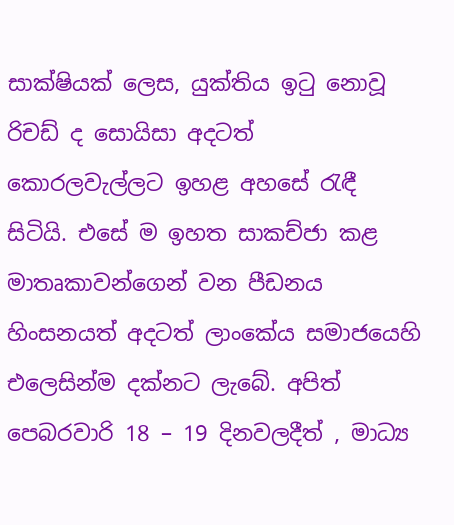සාක්ෂියක් ලෙස, යුක්තිය ඉටු නොවූ රිචඩ් ද සොයිසා අදටත් කොරලවැල්ලට ඉහළ අහසේ රැඳී සිටියි. එසේ ම ඉහත සාකච්ජා කළ මාතෘකාවන්ගෙන් වන පීඩනය හිංසනයත් අදටත් ලාංකේය සමාජයෙහි එලෙසින්ම දක්නට ලැබේ. අපිත් පෙබරවාරි 18 – 19 දිනවලදීත් , මාධ්‍ය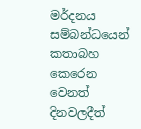මර්දනය සම්බන්ධයෙන් කතාබහ කෙරෙන වෙනත් දිනවලදීත්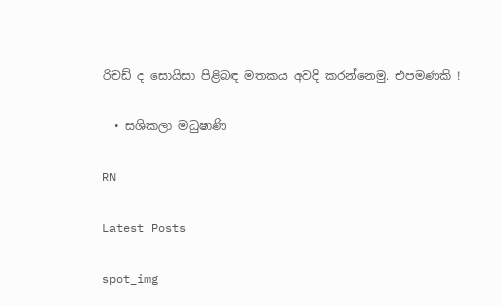රිචඩ් ද සොයිසා පිළිබඳ මතකය අවදි කරන්නෙමු. එපමණකි !

  • සශිකලා මධුෂාණි

RN

Latest Posts

spot_img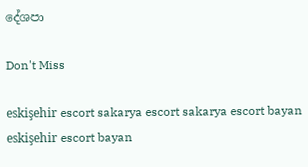දේශපා

Don't Miss

eskişehir escort sakarya escort sakarya escort bayan eskişehir escort bayan